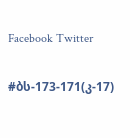Facebook Twitter

#ბს-173-171(კ-17)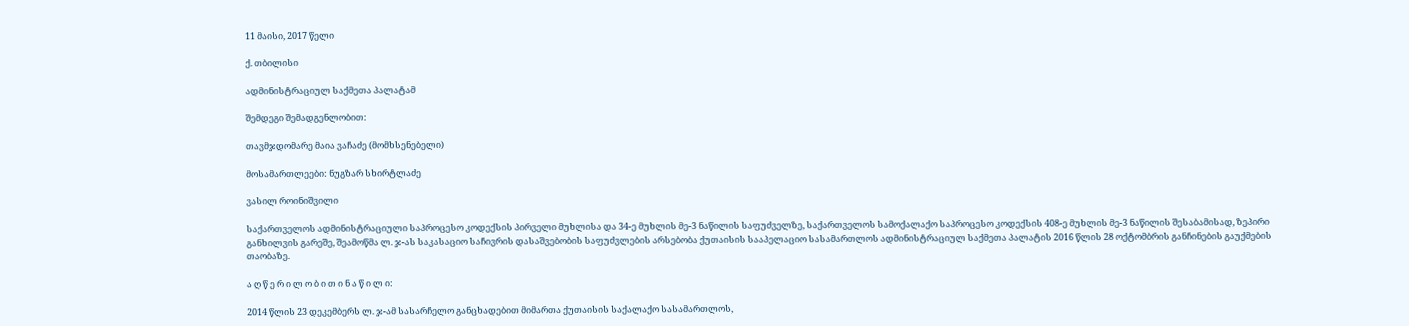11 მაისი, 2017 წელი

ქ. თბილისი

ადმინისტრაციულ საქმეთა პალატამ

შემდეგი შემადგენლობით:

თავმჯდომარე მაია ვაჩაძე (მომხსენებელი)

მოსამართლეები: ნუგზარ სხირტლაძე

ვასილ როინიშვილი

საქართველოს ადმინისტრაციული საპროცესო კოდექსის პირველი მუხლისა და 34-ე მუხლის მე-3 ნაწილის საფუძველზე, საქართველოს სამოქალაქო საპროცესო კოდექსის 408-ე მუხლის მე-3 ნაწილის შესაბამისად, ზეპირი განხილვის გარეშე, შეამოწმა ლ. ჯ-ას საკასაციო საჩივრის დასაშვებობის საფუძვლების არსებობა ქუთაისის სააპელაციო სასამართლოს ადმინისტრაციულ საქმეთა პალატის 2016 წლის 28 ოქტომბრის განჩინების გაუქმების თაობაზე.

ა ღ წ ე რ ი ლ ო ბ ი თ ი ნ ა წ ი ლ ი:

2014 წლის 23 დეკემბერს ლ. ჯ-ამ სასარჩელო განცხადებით მიმართა ქუთაისის საქალაქო სასამართლოს,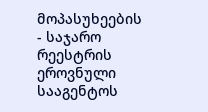მოპასუხეების - საჯარო რეესტრის ეროვნული სააგენტოს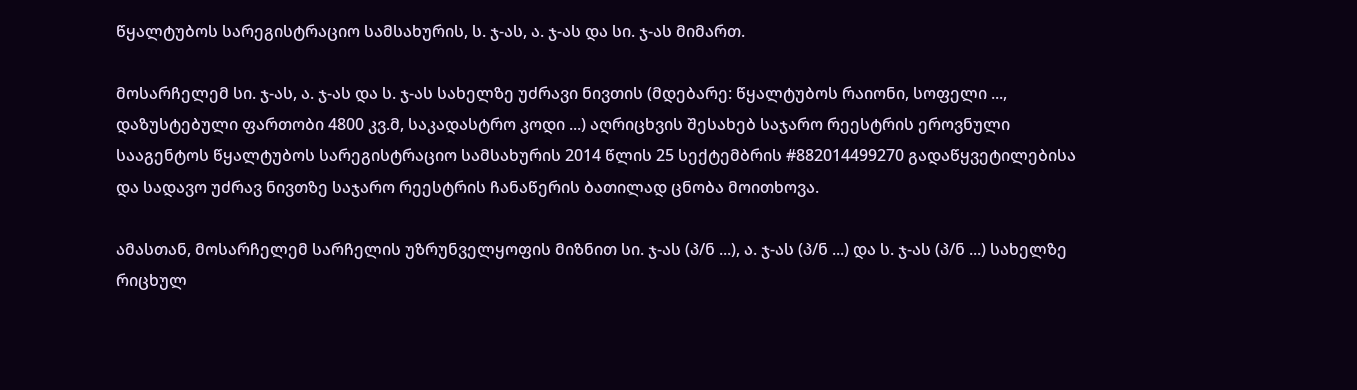წყალტუბოს სარეგისტრაციო სამსახურის, ს. ჯ-ას, ა. ჯ-ას და სი. ჯ-ას მიმართ.

მოსარჩელემ სი. ჯ-ას, ა. ჯ-ას და ს. ჯ-ას სახელზე უძრავი ნივთის (მდებარე: წყალტუბოს რაიონი, სოფელი ..., დაზუსტებული ფართობი 4800 კვ.მ, საკადასტრო კოდი ...) აღრიცხვის შესახებ საჯარო რეესტრის ეროვნული სააგენტოს წყალტუბოს სარეგისტრაციო სამსახურის 2014 წლის 25 სექტემბრის #882014499270 გადაწყვეტილებისა და სადავო უძრავ ნივთზე საჯარო რეესტრის ჩანაწერის ბათილად ცნობა მოითხოვა.

ამასთან, მოსარჩელემ სარჩელის უზრუნველყოფის მიზნით სი. ჯ-ას (პ/ნ ...), ა. ჯ-ას (პ/ნ ...) და ს. ჯ-ას (პ/ნ ...) სახელზე რიცხულ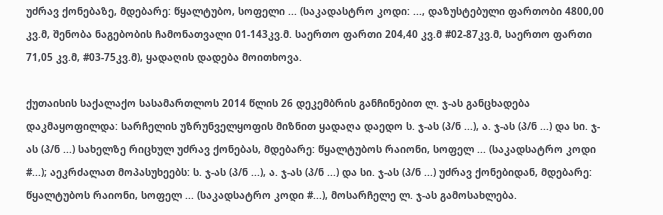უძრავ ქონებაზე, მდებარე: წყალტუბო, სოფელი ... (საკადასტრო კოდი: ..., დაზუსტებული ფართობი 4800,00 კვ.მ, შენობა ნაგებობის ჩამონათვალი 01-143კვ.მ. საერთო ფართი 204,40 კვ.მ #02-87კვ.მ, საერთო ფართი 71,05 კვ.მ, #03-75კვ.მ), ყადაღის დადება მოითხოვა.

ქუთაისის საქალაქო სასამართლოს 2014 წლის 26 დეკემბრის განჩინებით ლ. ჯ-ას განცხადება დაკმაყოფილდა: სარჩელის უზრუნველყოფის მიზნით ყადაღა დაედო ს. ჯ-ას (პ/ნ ...), ა. ჯ-ას (პ/ნ ...) და სი. ჯ-ას (პ/ნ ...) სახელზე რიცხულ უძრავ ქონებას, მდებარე: წყალტუბოს რაიონი, სოფელ ... (საკადსატრო კოდი #...); აეკრძალათ მოპასუხეებს: ს. ჯ-ას (პ/ნ ...), ა. ჯ-ას (პ/ნ ...) და სი. ჯ-ას (პ/ნ ...) უძრავ ქონებიდან, მდებარე: წყალტუბოს რაიონი, სოფელ ... (საკადსატრო კოდი #...), მოსარჩელე ლ. ჯ-ას გამოსახლება.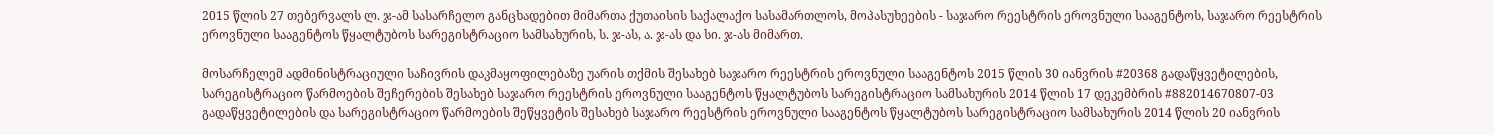2015 წლის 27 თებერვალს ლ. ჯ-ამ სასარჩელო განცხადებით მიმართა ქუთაისის საქალაქო სასამართლოს, მოპასუხეების - საჯარო რეესტრის ეროვნული სააგენტოს, საჯარო რეესტრის ეროვნული სააგენტოს წყალტუბოს სარეგისტრაციო სამსახურის, ს. ჯ-ას, ა. ჯ-ას და სი. ჯ-ას მიმართ.

მოსარჩელემ ადმინისტრაციული საჩივრის დაკმაყოფილებაზე უარის თქმის შესახებ საჯარო რეესტრის ეროვნული სააგენტოს 2015 წლის 30 იანვრის #20368 გადაწყვეტილების, სარეგისტრაციო წარმოების შეჩერების შესახებ საჯარო რეესტრის ეროვნული სააგენტოს წყალტუბოს სარეგისტრაციო სამსახურის 2014 წლის 17 დეკემბრის #882014670807-03 გადაწყვეტილების და სარეგისტრაციო წარმოების შეწყვეტის შესახებ საჯარო რეესტრის ეროვნული სააგენტოს წყალტუბოს სარეგისტრაციო სამსახურის 2014 წლის 20 იანვრის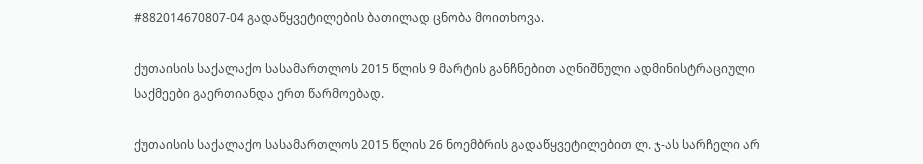#882014670807-04 გადაწყვეტილების ბათილად ცნობა მოითხოვა.

ქუთაისის საქალაქო სასამართლოს 2015 წლის 9 მარტის განჩნებით აღნიშნული ადმინისტრაციული საქმეები გაერთიანდა ერთ წარმოებად.

ქუთაისის საქალაქო სასამართლოს 2015 წლის 26 ნოემბრის გადაწყვეტილებით ლ. ჯ-ას სარჩელი არ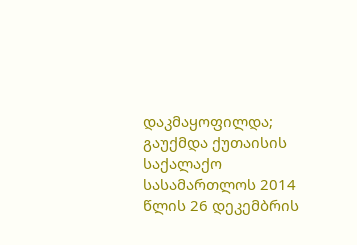დაკმაყოფილდა; გაუქმდა ქუთაისის საქალაქო სასამართლოს 2014 წლის 26 დეკემბრის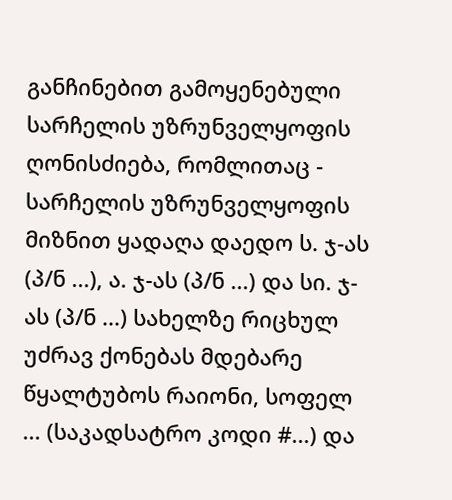განჩინებით გამოყენებული სარჩელის უზრუნველყოფის ღონისძიება, რომლითაც - სარჩელის უზრუნველყოფის მიზნით ყადაღა დაედო ს. ჯ-ას (პ/ნ ...), ა. ჯ-ას (პ/ნ ...) და სი. ჯ-ას (პ/ნ ...) სახელზე რიცხულ უძრავ ქონებას მდებარე წყალტუბოს რაიონი, სოფელ ... (საკადსატრო კოდი #...) და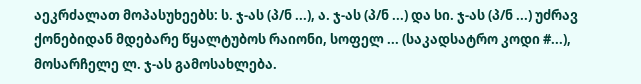აეკრძალათ მოპასუხეებს: ს. ჯ-ას (პ/ნ ...), ა. ჯ-ას (პ/ნ ...) და სი. ჯ-ას (პ/ნ ...) უძრავ ქონებიდან მდებარე წყალტუბოს რაიონი, სოფელ ... (საკადსატრო კოდი #...), მოსარჩელე ლ. ჯ-ას გამოსახლება.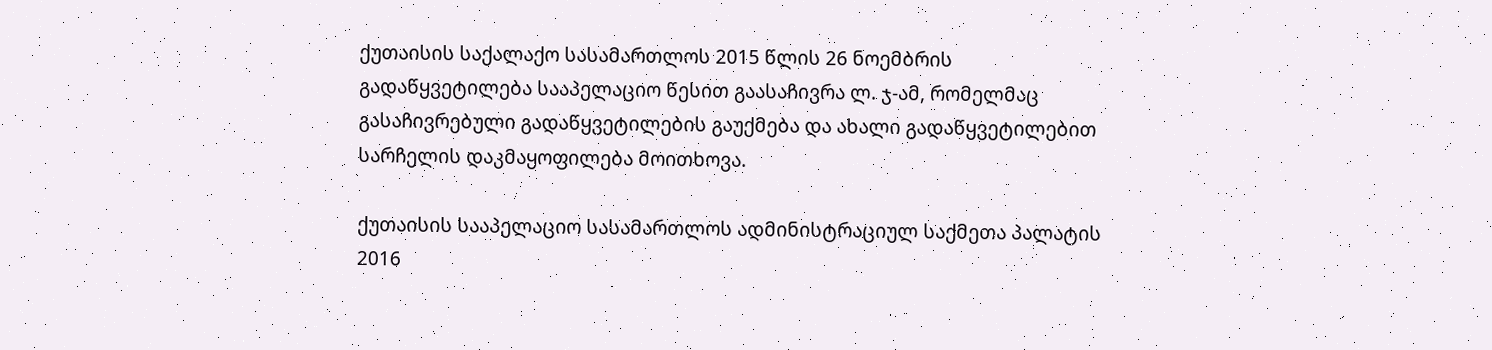ქუთაისის საქალაქო სასამართლოს 2015 წლის 26 ნოემბრის გადაწყვეტილება სააპელაციო წესით გაასაჩივრა ლ. ჯ-ამ, რომელმაც გასაჩივრებული გადაწყვეტილების გაუქმება და ახალი გადაწყვეტილებით სარჩელის დაკმაყოფილება მოითხოვა.

ქუთაისის სააპელაციო სასამართლოს ადმინისტრაციულ საქმეთა პალატის 2016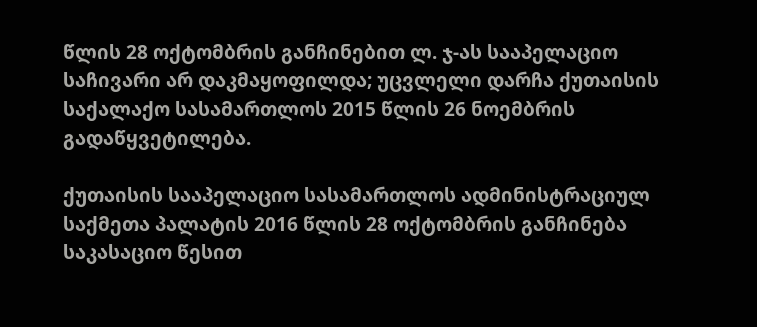წლის 28 ოქტომბრის განჩინებით ლ. ჯ-ას სააპელაციო საჩივარი არ დაკმაყოფილდა; უცვლელი დარჩა ქუთაისის საქალაქო სასამართლოს 2015 წლის 26 ნოემბრის გადაწყვეტილება.

ქუთაისის სააპელაციო სასამართლოს ადმინისტრაციულ საქმეთა პალატის 2016 წლის 28 ოქტომბრის განჩინება საკასაციო წესით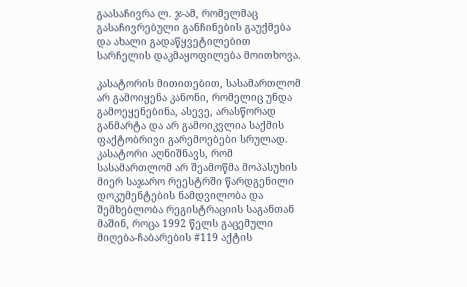გაასაჩივრა ლ. ჯ-ამ, რომელმაც გასაჩივრებული განჩინების გაუქმება და ახალი გადაწყვეტილებით სარჩელის დაკმაყოფილება მოითხოვა.

კასატორის მითითებით, სასამართლომ არ გამოიყენა კანონი, რომელიც უნდა გამოეყენებინა, ასევე, არასწორად განმარტა და არ გამოიკვლია საქმის ფაქტობრივი გარემოებები სრულად. კასატორი აღნიშნავს, რომ სასამართლომ არ შეამოწმა მოპასუხის მიერ საჯარო რეესტრში წარდგენილი დოკუმენტების ნამდვილობა და შემხებლობა რეგისტრაციის საგანთან მაშინ, როცა 1992 წელს გაცემული მიღება-ჩაბარების #119 აქტის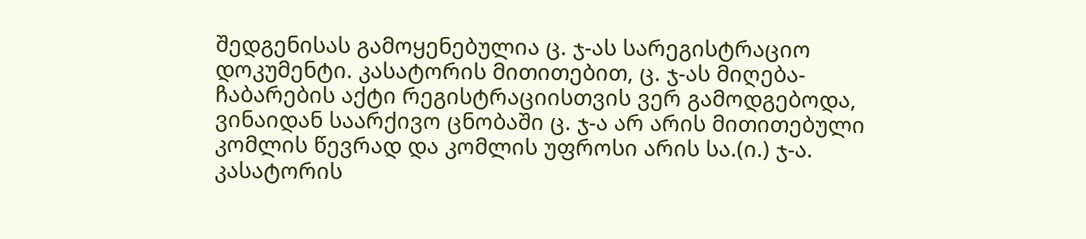შედგენისას გამოყენებულია ც. ჯ-ას სარეგისტრაციო დოკუმენტი. კასატორის მითითებით, ც. ჯ-ას მიღება-ჩაბარების აქტი რეგისტრაციისთვის ვერ გამოდგებოდა, ვინაიდან საარქივო ცნობაში ც. ჯ-ა არ არის მითითებული კომლის წევრად და კომლის უფროსი არის სა.(ი.) ჯ-ა. კასატორის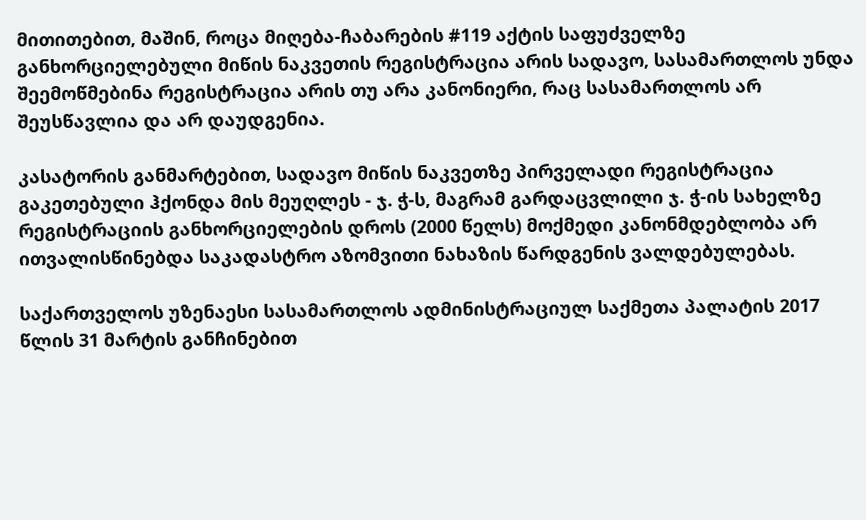მითითებით, მაშინ, როცა მიღება-ჩაბარების #119 აქტის საფუძველზე განხორციელებული მიწის ნაკვეთის რეგისტრაცია არის სადავო, სასამართლოს უნდა შეემოწმებინა რეგისტრაცია არის თუ არა კანონიერი, რაც სასამართლოს არ შეუსწავლია და არ დაუდგენია.

კასატორის განმარტებით, სადავო მიწის ნაკვეთზე პირველადი რეგისტრაცია გაკეთებული ჰქონდა მის მეუღლეს - ჯ. ჭ-ს, მაგრამ გარდაცვლილი ჯ. ჭ-ის სახელზე რეგისტრაციის განხორციელების დროს (2000 წელს) მოქმედი კანონმდებლობა არ ითვალისწინებდა საკადასტრო აზომვითი ნახაზის წარდგენის ვალდებულებას.

საქართველოს უზენაესი სასამართლოს ადმინისტრაციულ საქმეთა პალატის 2017 წლის 31 მარტის განჩინებით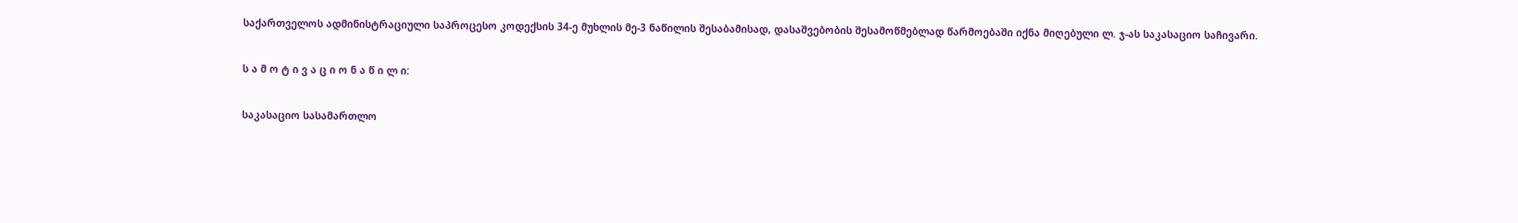საქართველოს ადმინისტრაციული საპროცესო კოდექსის 34-ე მუხლის მე-3 ნაწილის შესაბამისად, დასაშვებობის შესამოწმებლად წარმოებაში იქნა მიღებული ლ. ჯ-ას საკასაციო საჩივარი.

ს ა მ ო ტ ი ვ ა ც ი ო ნ ა წ ი ლ ი:

საკასაციო სასამართლო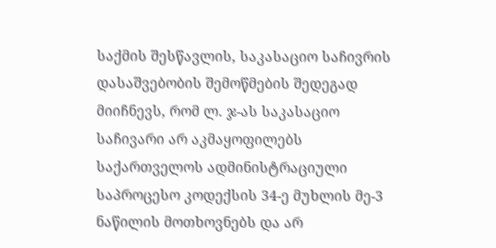საქმის შესწავლის, საკასაციო საჩივრის დასაშვებობის შემოწმების შედეგად მიიჩნევს, რომ ლ. ჯ-ას საკასაციო საჩივარი არ აკმაყოფილებს საქართველოს ადმინისტრაციული საპროცესო კოდექსის 34-ე მუხლის მე-3 ნაწილის მოთხოვნებს და არ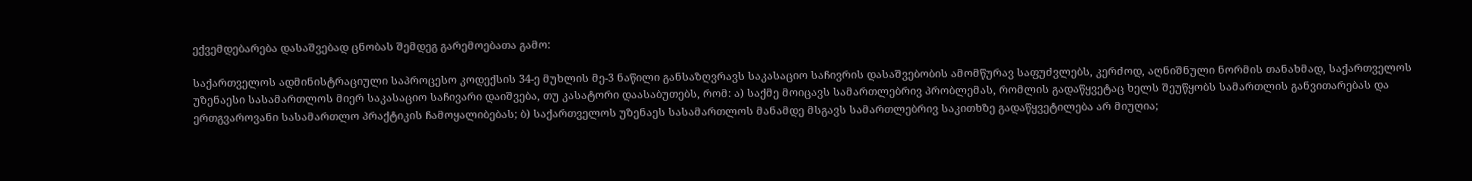ექვემდებარება დასაშვებად ცნობას შემდეგ გარემოებათა გამო:

საქართველოს ადმინისტრაციული საპროცესო კოდექსის 34-ე მუხლის მე-3 ნაწილი განსაზღვრავს საკასაციო საჩივრის დასაშვებობის ამომწურავ საფუძვლებს, კერძოდ, აღნიშნული ნორმის თანახმად, საქართველოს უზენაესი სასამართლოს მიერ საკასაციო საჩივარი დაიშვება, თუ კასატორი დაასაბუთებს, რომ: ა) საქმე მოიცავს სამართლებრივ პრობლემას, რომლის გადაწყვეტაც ხელს შეუწყობს სამართლის განვითარებას და ერთგვაროვანი სასამართლო პრაქტიკის ჩამოყალიბებას; ბ) საქართველოს უზენაეს სასამართლოს მანამდე მსგავს სამართლებრივ საკითხზე გადაწყვეტილება არ მიუღია;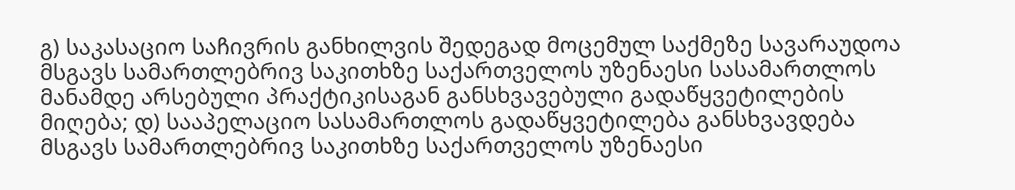გ) საკასაციო საჩივრის განხილვის შედეგად მოცემულ საქმეზე სავარაუდოა მსგავს სამართლებრივ საკითხზე საქართველოს უზენაესი სასამართლოს მანამდე არსებული პრაქტიკისაგან განსხვავებული გადაწყვეტილების მიღება; დ) სააპელაციო სასამართლოს გადაწყვეტილება განსხვავდება მსგავს სამართლებრივ საკითხზე საქართველოს უზენაესი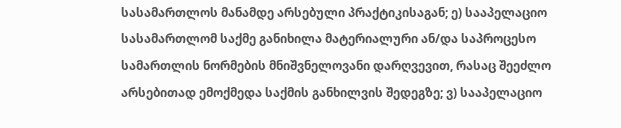სასამართლოს მანამდე არსებული პრაქტიკისაგან; ე) სააპელაციო სასამართლომ საქმე განიხილა მატერიალური ან/და საპროცესო სამართლის ნორმების მნიშვნელოვანი დარღვევით, რასაც შეეძლო არსებითად ემოქმედა საქმის განხილვის შედეგზე; ვ) სააპელაციო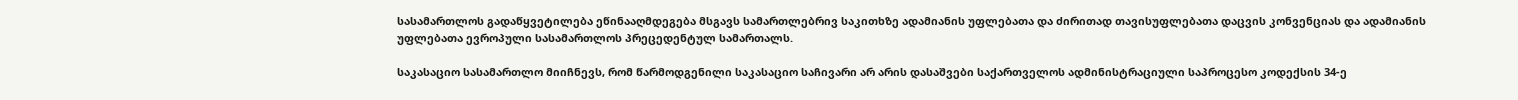სასამართლოს გადაწყვეტილება ეწინააღმდეგება მსგავს სამართლებრივ საკითხზე ადამიანის უფლებათა და ძირითად თავისუფლებათა დაცვის კონვენციას და ადამიანის უფლებათა ევროპული სასამართლოს პრეცედენტულ სამართალს.

საკასაციო სასამართლო მიიჩნევს, რომ წარმოდგენილი საკასაციო საჩივარი არ არის დასაშვები საქართველოს ადმინისტრაციული საპროცესო კოდექსის 34-ე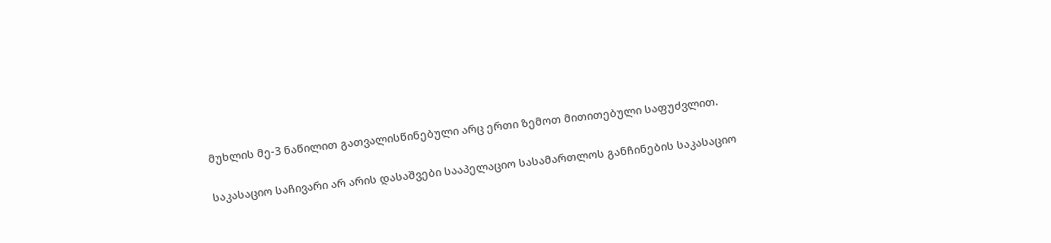მუხლის მე-3 ნაწილით გათვალისწინებული არც ერთი ზემოთ მითითებული საფუძვლით.

საკასაციო საჩივარი არ არის დასაშვები სააპელაციო სასამართლოს განჩინების საკასაციო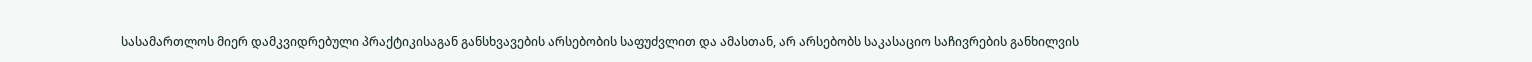სასამართლოს მიერ დამკვიდრებული პრაქტიკისაგან განსხვავების არსებობის საფუძვლით და ამასთან, არ არსებობს საკასაციო საჩივრების განხილვის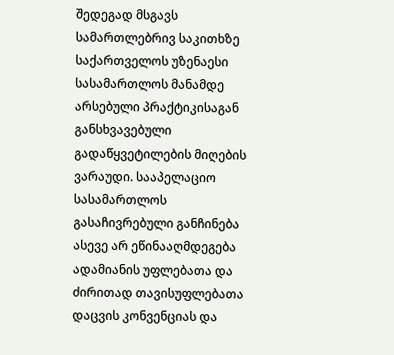შედეგად მსგავს სამართლებრივ საკითხზე საქართველოს უზენაესი სასამართლოს მანამდე არსებული პრაქტიკისაგან განსხვავებული გადაწყვეტილების მიღების ვარაუდი. სააპელაციო სასამართლოს გასაჩივრებული განჩინება ასევე არ ეწინააღმდეგება ადამიანის უფლებათა და ძირითად თავისუფლებათა დაცვის კონვენციას და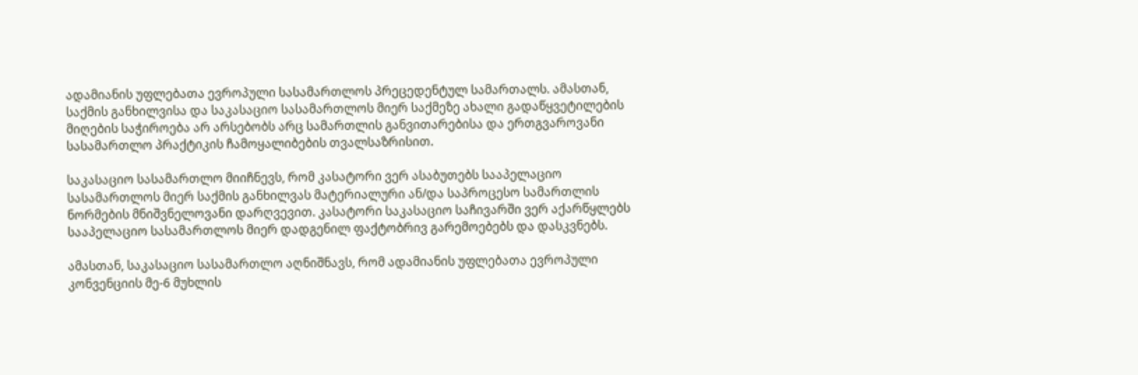ადამიანის უფლებათა ევროპული სასამართლოს პრეცედენტულ სამართალს. ამასთან, საქმის განხილვისა და საკასაციო სასამართლოს მიერ საქმეზე ახალი გადაწყვეტილების მიღების საჭიროება არ არსებობს არც სამართლის განვითარებისა და ერთგვაროვანი სასამართლო პრაქტიკის ჩამოყალიბების თვალსაზრისით.

საკასაციო სასამართლო მიიჩნევს, რომ კასატორი ვერ ასაბუთებს სააპელაციო სასამართლოს მიერ საქმის განხილვას მატერიალური ან/და საპროცესო სამართლის ნორმების მნიშვნელოვანი დარღვევით. კასატორი საკასაციო საჩივარში ვერ აქარწყლებს სააპელაციო სასამართლოს მიერ დადგენილ ფაქტობრივ გარემოებებს და დასკვნებს.

ამასთან, საკასაციო სასამართლო აღნიშნავს, რომ ადამიანის უფლებათა ევროპული კონვენციის მე-6 მუხლის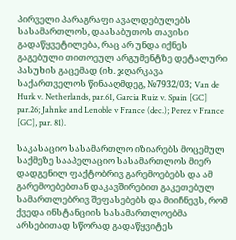პირველი პარაგრაფი ავალდებულებს სასამართლოს, დაასაბუთოს თავისი გადაწყვეტილება, რაც არ უნდა იქნეს გაგებული თითოეულ არგუმენტზე დეტალური პასუხის გაცემად (იხ. ჯღარკავა საქართველოს წინააღმდეგ, №7932/03; Van de Hurk v. Netherlands, par.61, Garcia Ruiz v. Spain [GC] par.26; Jahnke and Lenoble v France (dec.); Perez v France [GC], par. 81).

საკასაციო სასამართლო იზიარებს მოცემულ საქმეზე სააპელაციო სასამართლოს მიერ დადგენილ ფაქტობრივ გარემოებებს და ამ გარემოებებთან დაკავშირებით გაკეთებულ სამართლებრივ შეფასებებს და მიიჩნევს, რომ ქვედა ინსტანციის სასამართლოებმა არსებითად სწორად გადაწყვიტეს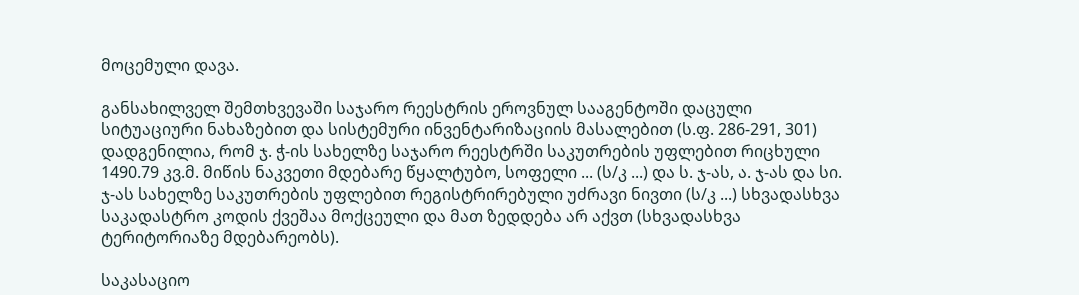მოცემული დავა.

განსახილველ შემთხვევაში საჯარო რეესტრის ეროვნულ სააგენტოში დაცული სიტუაციური ნახაზებით და სისტემური ინვენტარიზაციის მასალებით (ს.ფ. 286-291, 301) დადგენილია, რომ ჯ. ჭ-ის სახელზე საჯარო რეესტრში საკუთრების უფლებით რიცხული 1490.79 კვ.მ. მიწის ნაკვეთი მდებარე წყალტუბო, სოფელი ... (ს/კ ...) და ს. ჯ-ას, ა. ჯ-ას და სი. ჯ-ას სახელზე საკუთრების უფლებით რეგისტრირებული უძრავი ნივთი (ს/კ ...) სხვადასხვა საკადასტრო კოდის ქვეშაა მოქცეული და მათ ზედდება არ აქვთ (სხვადასხვა ტერიტორიაზე მდებარეობს).

საკასაციო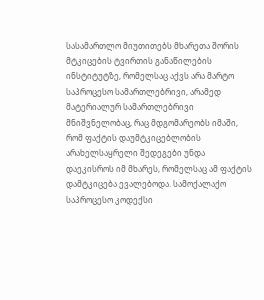სასამართლო მიუთითებს მხარეთა შორის მტკიცების ტვირთის განაწილების ინსტიტუტზე, რომელსაც აქვს არა მარტო საპროცესო სამართლებრივი, არამედ მატერიალურ სამართლებრივი მნიშვნელობაც, რაც მდგომარეობს იმაში, რომ ფაქტის დაუმტკიცებლობის არახელსაყრელი შედეგები უნდა დაეკისროს იმ მხარეს, რომელსაც ამ ფაქტის დამტკიცება ევალებოდა. სამოქალაქო საპროცესო კოდექსი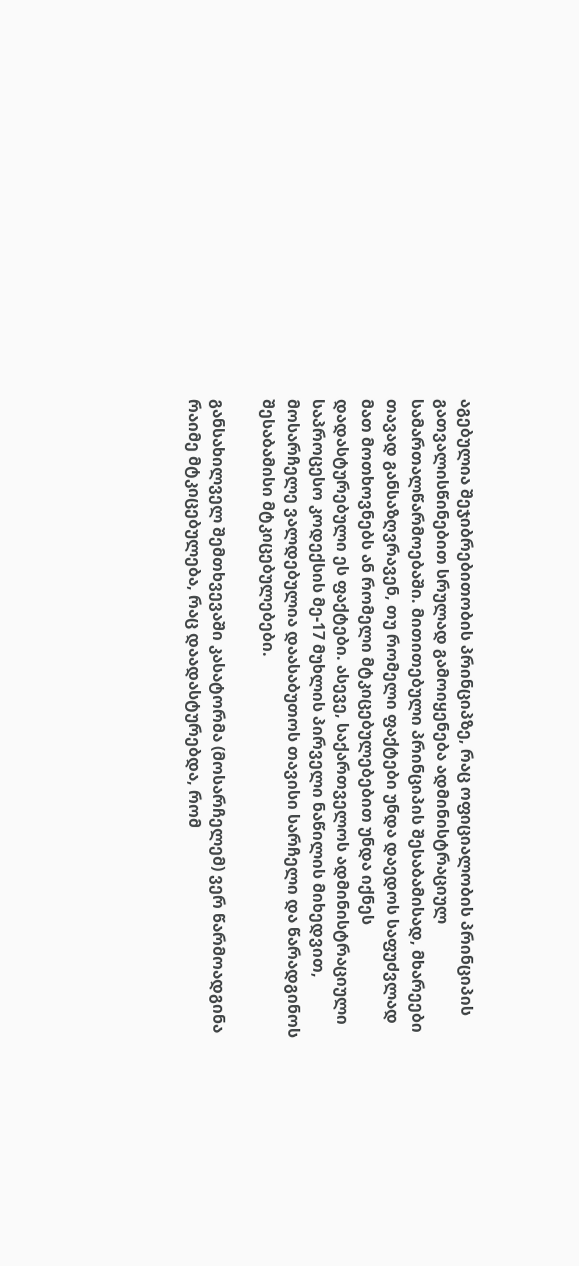აგებულია შეჯიბრებითობის პრინციპზე, რაც ოფიციალობის პრინციპის გათვალისწინებით სრულად გამოიყენება ადმინისტრაციულ სამართალწარმოებაში. მითითებული პრინციპის შესაბამისად, მხარეები თავად განსაზღვრავენ, თუ რომელი ფაქტები უნდა დაედოს საფუძვლად მათ მოთხოვნებს ან რომელი მტკიცებულებებით უნდა იქნეს დადასტურებული ეს ფაქტები. ასევე, საქართველოს ადმინისტრაციული საპროცესო კოდექსის მე-17 მუხლის პირველი ნაწილის მიხედვით, მოსარჩელე ვალდებულია დაასაბუთოს თავისი სარჩელი და წარადგინოს შესაბამისი მტკიცებულებები.

განსახილველ შემთხვევაში კასატორმა (მოსარჩელემ) ვერ წარმოადგინა რაიმე მტკიცებულება, რაც დაადასტურებდა, რომ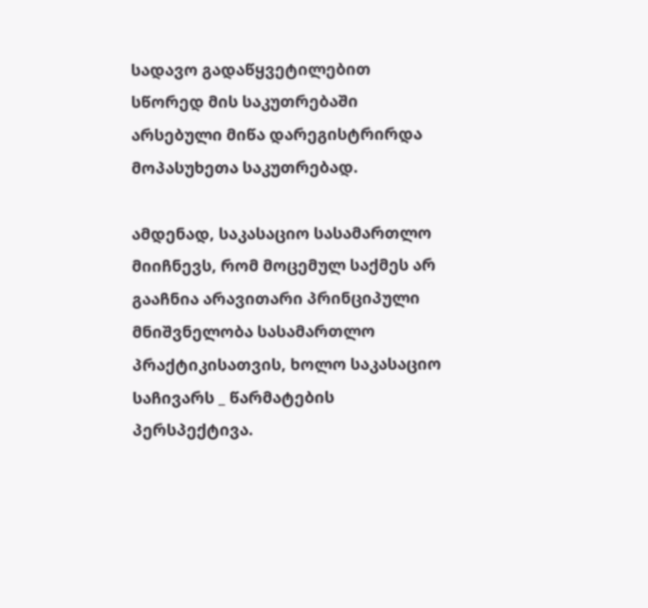სადავო გადაწყვეტილებით სწორედ მის საკუთრებაში არსებული მიწა დარეგისტრირდა მოპასუხეთა საკუთრებად.

ამდენად, საკასაციო სასამართლო მიიჩნევს, რომ მოცემულ საქმეს არ გააჩნია არავითარი პრინციპული მნიშვნელობა სასამართლო პრაქტიკისათვის, ხოლო საკასაციო საჩივარს _ წარმატების პერსპექტივა.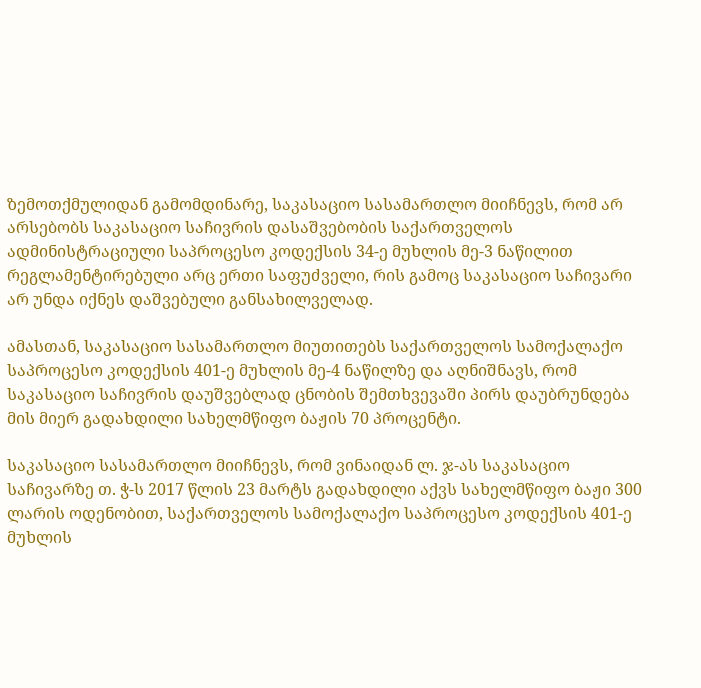ზემოთქმულიდან გამომდინარე, საკასაციო სასამართლო მიიჩნევს, რომ არ არსებობს საკასაციო საჩივრის დასაშვებობის საქართველოს ადმინისტრაციული საპროცესო კოდექსის 34-ე მუხლის მე-3 ნაწილით რეგლამენტირებული არც ერთი საფუძველი, რის გამოც საკასაციო საჩივარი არ უნდა იქნეს დაშვებული განსახილველად.

ამასთან, საკასაციო სასამართლო მიუთითებს საქართველოს სამოქალაქო საპროცესო კოდექსის 401-ე მუხლის მე-4 ნაწილზე და აღნიშნავს, რომ საკასაციო საჩივრის დაუშვებლად ცნობის შემთხვევაში პირს დაუბრუნდება მის მიერ გადახდილი სახელმწიფო ბაჟის 70 პროცენტი.

საკასაციო სასამართლო მიიჩნევს, რომ ვინაიდან ლ. ჯ-ას საკასაციო საჩივარზე თ. ჭ-ს 2017 წლის 23 მარტს გადახდილი აქვს სახელმწიფო ბაჟი 300 ლარის ოდენობით, საქართველოს სამოქალაქო საპროცესო კოდექსის 401-ე მუხლის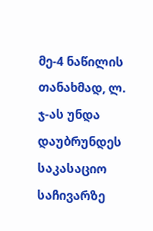მე-4 ნაწილის თანახმად, ლ. ჯ-ას უნდა დაუბრუნდეს საკასაციო საჩივარზე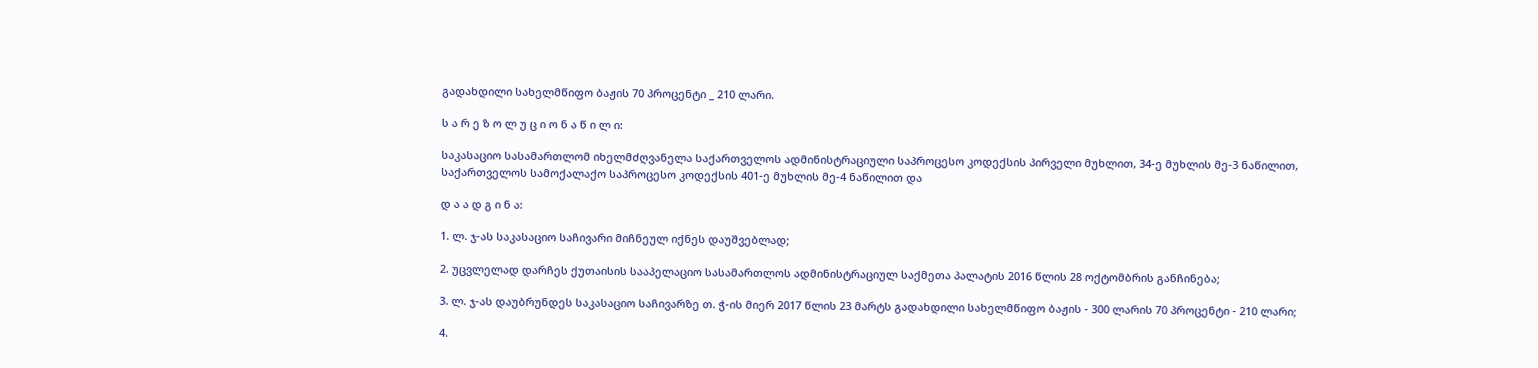გადახდილი სახელმწიფო ბაჟის 70 პროცენტი _ 210 ლარი.

ს ა რ ე ზ ო ლ უ ც ი ო ნ ა წ ი ლ ი:

საკასაციო სასამართლომ იხელმძღვანელა საქართველოს ადმინისტრაციული საპროცესო კოდექსის პირველი მუხლით, 34-ე მუხლის მე-3 ნაწილით, საქართველოს სამოქალაქო საპროცესო კოდექსის 401-ე მუხლის მე-4 ნაწილით და

დ ა ა დ გ ი ნ ა:

1. ლ. ჯ-ას საკასაციო საჩივარი მიჩნეულ იქნეს დაუშვებლად;

2. უცვლელად დარჩეს ქუთაისის სააპელაციო სასამართლოს ადმინისტრაციულ საქმეთა პალატის 2016 წლის 28 ოქტომბრის განჩინება;

3. ლ. ჯ-ას დაუბრუნდეს საკასაციო საჩივარზე თ. ჭ-ის მიერ 2017 წლის 23 მარტს გადახდილი სახელმწიფო ბაჟის - 300 ლარის 70 პროცენტი - 210 ლარი;

4.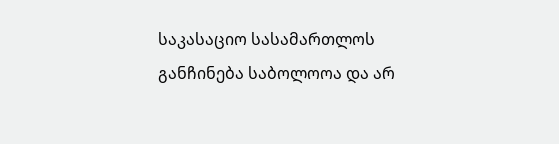საკასაციო სასამართლოს განჩინება საბოლოოა და არ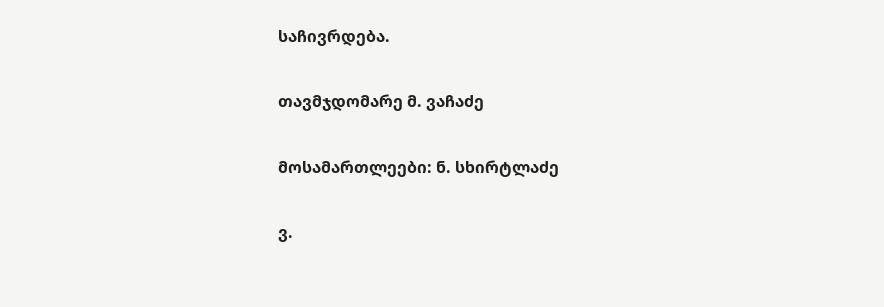საჩივრდება.

თავმჯდომარე მ. ვაჩაძე

მოსამართლეები: ნ. სხირტლაძე

ვ.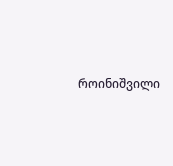როინიშვილი